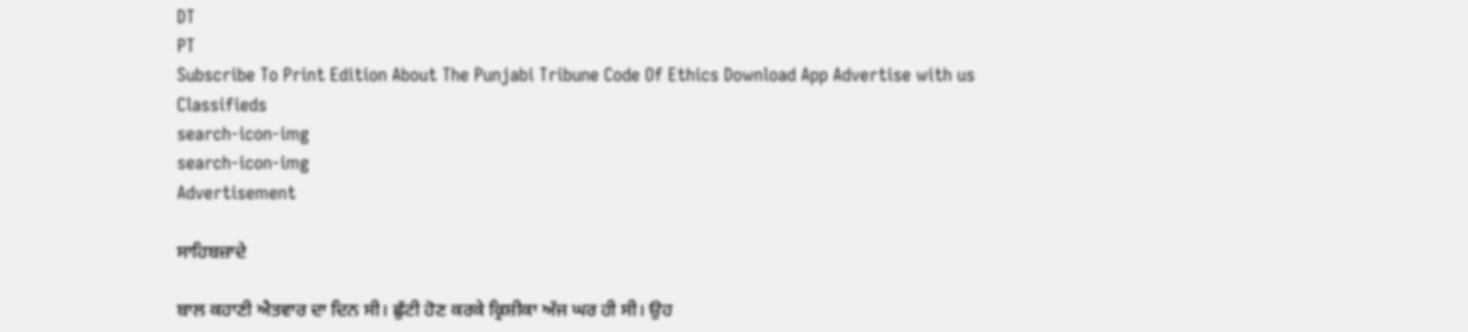DT
PT
Subscribe To Print Edition About The Punjabi Tribune Code Of Ethics Download App Advertise with us Classifieds
search-icon-img
search-icon-img
Advertisement

ਸਾਹਿਬਜ਼ਾਦੇ

ਬਾਲ ਕਹਾਣੀ ਐਤਵਾਰ ਦਾ ਦਿਨ ਸੀ। ਛੁੱਟੀ ਹੋਣ ਕਰਕੇ ਕ੍ਰਿਸ਼ੀਕਾ ਅੱਜ ਘਰ ਹੀ ਸੀ। ਉਹ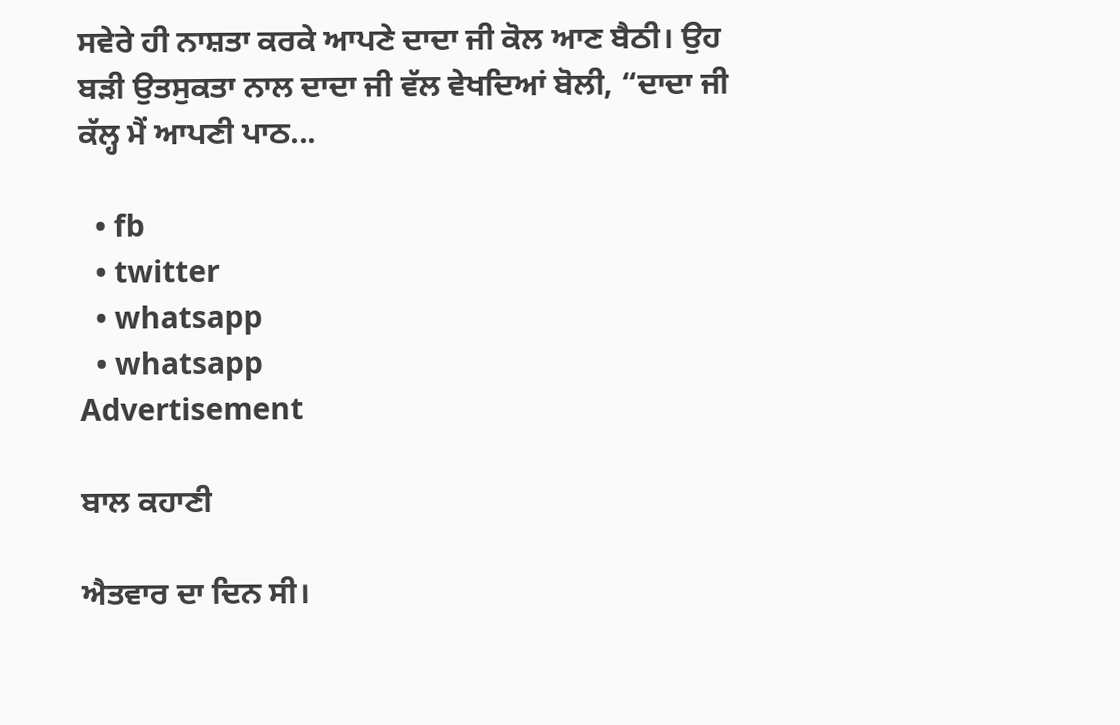ਸਵੇਰੇ ਹੀ ਨਾਸ਼ਤਾ ਕਰਕੇ ਆਪਣੇ ਦਾਦਾ ਜੀ ਕੋਲ ਆਣ ਬੈਠੀ। ਉਹ ਬੜੀ ਉਤਸੁਕਤਾ ਨਾਲ ਦਾਦਾ ਜੀ ਵੱਲ ਵੇਖਦਿਆਂ ਬੋਲੀ, “ਦਾਦਾ ਜੀ ਕੱਲ੍ਹ ਮੈਂ ਆਪਣੀ ਪਾਠ...

  • fb
  • twitter
  • whatsapp
  • whatsapp
Advertisement

ਬਾਲ ਕਹਾਣੀ

ਐਤਵਾਰ ਦਾ ਦਿਨ ਸੀ।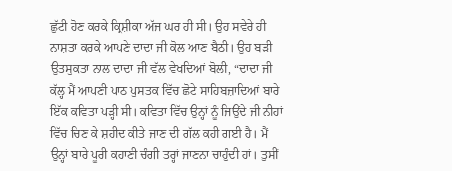ਛੁੱਟੀ ਹੋਣ ਕਰਕੇ ਕ੍ਰਿਸ਼ੀਕਾ ਅੱਜ ਘਰ ਹੀ ਸੀ। ਉਹ ਸਵੇਰੇ ਹੀ ਨਾਸ਼ਤਾ ਕਰਕੇ ਆਪਣੇ ਦਾਦਾ ਜੀ ਕੋਲ ਆਣ ਬੈਠੀ। ਉਹ ਬੜੀ ਉਤਸੁਕਤਾ ਨਾਲ ਦਾਦਾ ਜੀ ਵੱਲ ਵੇਖਦਿਆਂ ਬੋਲੀ, “ਦਾਦਾ ਜੀ ਕੱਲ੍ਹ ਮੈਂ ਆਪਣੀ ਪਾਠ ਪੁਸਤਕ ਵਿੱਚ ਛੋਟੇ ਸਾਹਿਬਜ਼ਾਦਿਆਂ ਬਾਰੇ ਇੱਕ ਕਵਿਤਾ ਪੜ੍ਹੀ ਸੀ। ਕਵਿਤਾ ਵਿੱਚ ਉਨ੍ਹਾਂ ਨੂੰ ਜਿਉਂਦੇ ਜੀ ਨੀਹਾਂ ਵਿੱਚ ਚਿਣ ਕੇ ਸ਼ਹੀਦ ਕੀਤੇ ਜਾਣ ਦੀ ਗੱਲ ਕਹੀ ਗਈ ਹੈ। ਮੈਂ ਉਨ੍ਹਾਂ ਬਾਰੇ ਪੂਰੀ ਕਹਾਣੀ ਚੰਗੀ ਤਰ੍ਹਾਂ ਜਾਣਨਾ ਚਾਹੁੰਦੀ ਹਾਂ। ਤੁਸੀਂ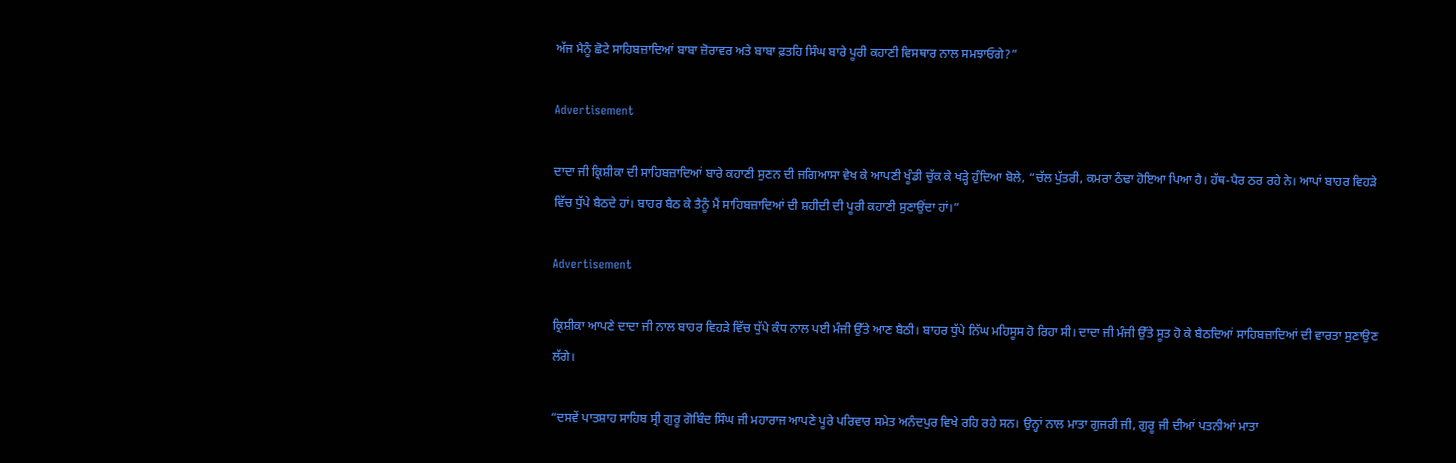ਅੱਜ ਮੈਨੂੰ ਛੋਟੇ ਸਾਹਿਬਜ਼ਾਦਿਆਂ ਬਾਬਾ ਜ਼ੋਰਾਵਰ ਅਤੇ ਬਾਬਾ ਫ਼ਤਹਿ ਸਿੰਘ ਬਾਰੇ ਪੂਰੀ ਕਹਾਣੀ ਵਿਸਥਾਰ ਨਾਲ ਸਮਝਾਓਗੇ?”

Advertisement

ਦਾਦਾ ਜੀ ਕ੍ਰਿਸ਼ੀਕਾ ਦੀ ਸਾਹਿਬਜ਼ਾਦਿਆਂ ਬਾਰੇ ਕਹਾਣੀ ਸੁਣਨ ਦੀ ਜਗਿਆਸਾ ਵੇਖ ਕੇ ਆਪਣੀ ਖੂੰਡੀ ਚੁੱਕ ਕੇ ਖੜ੍ਹੇ ਹੁੰਦਿਆ ਬੋਲੇ, “ਚੱਲ ਪੁੱਤਰੀ, ਕਮਰਾ ਠੰਢਾ ਹੋਇਆ ਪਿਆ ਹੈ। ਹੱਥ-ਪੈਰ ਠਰ ਰਹੇ ਨੇ। ਆਪਾਂ ਬਾਹਰ ਵਿਹੜੇ ਵਿੱਚ ਧੁੱਪੇ ਬੈਠਦੇ ਹਾਂ। ਬਾਹਰ ਬੈਠ ਕੇ ਤੈਨੂੰ ਮੈਂ ਸਾਹਿਬਜ਼ਾਦਿਆਂ ਦੀ ਸ਼ਹੀਦੀ ਦੀ ਪੂਰੀ ਕਹਾਣੀ ਸੁਣਾਉਂਦਾ ਹਾਂ।”

Advertisement

ਕ੍ਰਿਸ਼ੀਕਾ ਆਪਣੇ ਦਾਦਾ ਜੀ ਨਾਲ ਬਾਹਰ ਵਿਹੜੇ ਵਿੱਚ ਧੁੱਪੇ ਕੰਧ ਨਾਲ ਪਈ ਮੰਜੀ ਉੱਤੇ ਆਣ ਬੈਠੀ। ਬਾਹਰ ਧੁੱਪੇ ਨਿੱਘ ਮਹਿਸੂਸ ਹੋ ਰਿਹਾ ਸੀ। ਦਾਦਾ ਜੀ ਮੰਜੀ ਉੱਤੇ ਸੂਤ ਹੋ ਕੇ ਬੈਠਦਿਆਂ ਸਾਹਿਬਜ਼ਾਦਿਆਂ ਦੀ ਵਾਰਤਾ ਸੁਣਾਉਣ ਲੱਗੇ।

“ਦਸਵੇਂ ਪਾਤਸ਼ਾਹ ਸਾਹਿਬ ਸ੍ਰੀ ਗੁਰੂ ਗੋਬਿੰਦ ਸਿੰਘ ਜੀ ਮਹਾਰਾਜ ਆਪਣੇ ਪੂਰੇ ਪਰਿਵਾਰ ਸਮੇਤ ਅਨੰਦਪੁਰ ਵਿਖੇ ਰਹਿ ਰਹੇ ਸਨ। ਉਨ੍ਹਾਂ ਨਾਲ ਮਾਤਾ ਗੁਜਰੀ ਜੀ, ਗੁਰੂ ਜੀ ਦੀਆਂ ਪਤਨੀਆਂ ਮਾਤਾ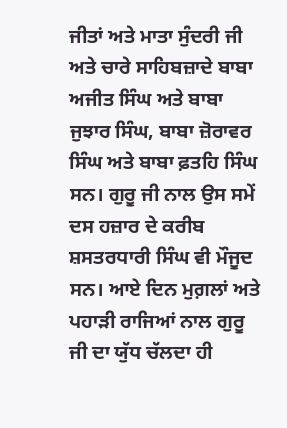ਜੀਤਾਂ ਅਤੇ ਮਾਤਾ ਸੁੰਦਰੀ ਜੀ ਅਤੇ ਚਾਰੇ ਸਾਹਿਬਜ਼ਾਦੇ ਬਾਬਾ ਅਜੀਤ ਸਿੰਘ ਅਤੇ ਬਾਬਾ ਜੁਝਾਰ ਸਿੰਘ, ਬਾਬਾ ਜ਼ੋਰਾਵਰ ਸਿੰਘ ਅਤੇ ਬਾਬਾ ਫ਼ਤਹਿ ਸਿੰਘ ਸਨ। ਗੁਰੂ ਜੀ ਨਾਲ ਉਸ ਸਮੇਂ ਦਸ ਹਜ਼ਾਰ ਦੇ ਕਰੀਬ ਸ਼ਸਤਰਧਾਰੀ ਸਿੰਘ ਵੀ ਮੌਜੂਦ ਸਨ। ਆਏ ਦਿਨ ਮੁਗ਼ਲਾਂ ਅਤੇ ਪਹਾੜੀ ਰਾਜਿਆਂ ਨਾਲ ਗੁਰੂ ਜੀ ਦਾ ਯੁੱਧ ਚੱਲਦਾ ਹੀ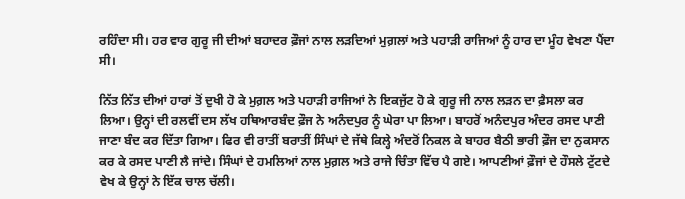ਰਹਿੰਦਾ ਸੀ। ਹਰ ਵਾਰ ਗੁਰੂ ਜੀ ਦੀਆਂ ਬਹਾਦਰ ਫ਼ੌਜਾਂ ਨਾਲ ਲੜਦਿਆਂ ਮੁਗ਼ਲਾਂ ਅਤੇ ਪਹਾੜੀ ਰਾਜਿਆਂ ਨੂੰ ਹਾਰ ਦਾ ਮੂੰਹ ਵੇਖਣਾ ਪੈਂਦਾ ਸੀ।

ਨਿੱਤ ਨਿੱਤ ਦੀਆਂ ਹਾਰਾਂ ਤੋਂ ਦੁਖੀ ਹੋ ਕੇ ਮੁਗ਼ਲ ਅਤੇ ਪਹਾੜੀ ਰਾਜਿਆਂ ਨੇ ਇਕਜੁੱਟ ਹੋ ਕੇ ਗੁਰੂ ਜੀ ਨਾਲ ਲੜਨ ਦਾ ਫ਼ੈਸਲਾ ਕਰ ਲਿਆ। ਉਨ੍ਹਾਂ ਦੀ ਰਲਵੀਂ ਦਸ ਲੱਖ ਹਥਿਆਰਬੰਦ ਫ਼ੌਜ ਨੇ ਅਨੰਦਪੁਰ ਨੂੰ ਘੇਰਾ ਪਾ ਲਿਆ। ਬਾਹਰੋਂ ਅਨੰਦਪੁਰ ਅੰਦਰ ਰਸਦ ਪਾਣੀ ਜਾਣਾ ਬੰਦ ਕਰ ਦਿੱਤਾ ਗਿਆ। ਫਿਰ ਵੀ ਰਾਤੀਂ ਬਰਾਤੀਂ ਸਿੰਘਾਂ ਦੇ ਜੱਥੇ ਕਿਲ੍ਹੇ ਅੰਦਰੋਂ ਨਿਕਲ ਕੇ ਬਾਹਰ ਬੈਠੀ ਭਾਰੀ ਫ਼ੌਜ ਦਾ ਨੁਕਸਾਨ ਕਰ ਕੇ ਰਸਦ ਪਾਣੀ ਲੈ ਜਾਂਦੇ। ਸਿੰਘਾਂ ਦੇ ਹਮਲਿਆਂ ਨਾਲ ਮੁਗ਼ਲ ਅਤੇ ਰਾਜੇ ਚਿੰਤਾ ਵਿੱਚ ਪੈ ਗਏ। ਆਪਣੀਆਂ ਫ਼ੌਜਾਂ ਦੇ ਹੌਸਲੇ ਟੁੱਟਦੇ ਵੇਖ ਕੇ ਉਨ੍ਹਾਂ ਨੇ ਇੱਕ ਚਾਲ ਚੱਲੀ।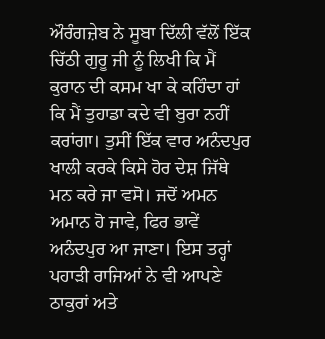ਔਰੰਗਜ਼ੇਬ ਨੇ ਸੂਬਾ ਦਿੱਲੀ ਵੱਲੋਂ ਇੱਕ ਚਿੱਠੀ ਗੁਰੂ ਜੀ ਨੂੰ ਲਿਖੀ ਕਿ ਮੈਂ ਕੁਰਾਨ ਦੀ ਕਸਮ ਖਾ ਕੇ ਕਹਿੰਦਾ ਹਾਂ ਕਿ ਮੈਂ ਤੁਹਾਡਾ ਕਦੇ ਵੀ ਬੁਰਾ ਨਹੀਂ ਕਰਾਂਗਾ। ਤੁਸੀਂ ਇੱਕ ਵਾਰ ਅਨੰਦਪੁਰ ਖਾਲੀ ਕਰਕੇ ਕਿਸੇ ਹੋਰ ਦੇਸ਼ ਜਿੱਥੇ ਮਨ ਕਰੇ ਜਾ ਵਸੋ। ਜਦੋਂ ਅਮਨ ਅਮਾਨ ਹੋ ਜਾਵੇ, ਫਿਰ ਭਾਵੇਂ ਅਨੰਦਪੁਰ ਆ ਜਾਣਾ। ਇਸ ਤਰ੍ਹਾਂ ਪਹਾੜੀ ਰਾਜਿਆਂ ਨੇ ਵੀ ਆਪਣੇ ਠਾਕੁਰਾਂ ਅਤੇ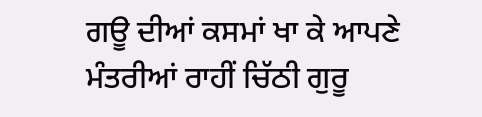ਗਊ ਦੀਆਂ ਕਸਮਾਂ ਖਾ ਕੇ ਆਪਣੇ ਮੰਤਰੀਆਂ ਰਾਹੀਂ ਚਿੱਠੀ ਗੁਰੂ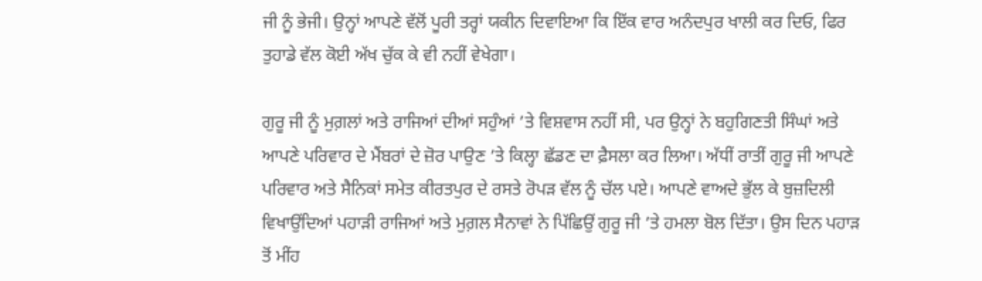ਜੀ ਨੂੰ ਭੇਜੀ। ਉਨ੍ਹਾਂ ਆਪਣੇ ਵੱਲੋਂ ਪੂਰੀ ਤਰ੍ਹਾਂ ਯਕੀਨ ਦਿਵਾਇਆ ਕਿ ਇੱਕ ਵਾਰ ਅਨੰਦਪੁਰ ਖਾਲੀ ਕਰ ਦਿਓ, ਫਿਰ ਤੁਹਾਡੇ ਵੱਲ ਕੋਈ ਅੱਖ ਚੁੱਕ ਕੇ ਵੀ ਨਹੀਂ ਵੇਖੇਗਾ।

ਗੁਰੂ ਜੀ ਨੂੰ ਮੁਗ਼ਲਾਂ ਅਤੇ ਰਾਜਿਆਂ ਦੀਆਂ ਸਹੁੰਆਂ ’ਤੇ ਵਿਸ਼ਵਾਸ ਨਹੀਂ ਸੀ, ਪਰ ਉਨ੍ਹਾਂ ਨੇ ਬਹੁਗਿਣਤੀ ਸਿੰਘਾਂ ਅਤੇ ਆਪਣੇ ਪਰਿਵਾਰ ਦੇ ਮੈਂਬਰਾਂ ਦੇ ਜ਼ੋਰ ਪਾਉਣ ’ਤੇ ਕਿਲ੍ਹਾ ਛੱਡਣ ਦਾ ਫ਼ੈਸਲਾ ਕਰ ਲਿਆ। ਅੱਧੀਂ ਰਾਤੀਂ ਗੁਰੂ ਜੀ ਆਪਣੇ ਪਰਿਵਾਰ ਅਤੇ ਸੈਨਿਕਾਂ ਸਮੇਤ ਕੀਰਤਪੁਰ ਦੇ ਰਸਤੇ ਰੋਪੜ ਵੱਲ ਨੂੰ ਚੱਲ ਪਏ। ਆਪਣੇ ਵਾਅਦੇ ਭੁੱਲ ਕੇ ਬੁਜ਼ਦਿਲੀ ਵਿਖਾਉਂਦਿਆਂ ਪਹਾੜੀ ਰਾਜਿਆਂ ਅਤੇ ਮੁਗ਼ਲ ਸੈਨਾਵਾਂ ਨੇ ਪਿੱਛਿਉਂ ਗੁਰੂ ਜੀ ’ਤੇ ਹਮਲਾ ਬੋਲ ਦਿੱਤਾ। ਉਸ ਦਿਨ ਪਹਾੜ ਤੋਂ ਮੀਂਹ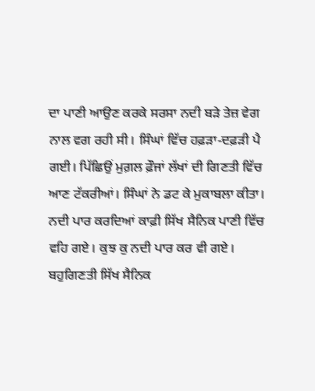ਦਾ ਪਾਣੀ ਆਉਣ ਕਰਕੇ ਸਰਸਾ ਨਦੀ ਬੜੇ ਤੇਜ਼ ਵੇਗ ਨਾਲ ਵਗ ਰਹੀ ਸੀ। ਸਿੰਘਾਂ ਵਿੱਚ ਹਫ਼ੜਾ-ਦਫ਼ੜੀ ਪੈ ਗਈ। ਪਿੱਛਿਉਂ ਮੁਗ਼ਲ ਫ਼ੌਜਾਂ ਲੱਖਾਂ ਦੀ ਗਿਣਤੀ ਵਿੱਚ ਆਣ ਟੱਕਰੀਆਂ। ਸਿੰਘਾਂ ਨੇ ਡਟ ਕੇ ਮੁਕਾਬਲਾ ਕੀਤਾ। ਨਦੀ ਪਾਰ ਕਰਦਿਆਂ ਕਾਫ਼ੀ ਸਿੱਖ ਸੈਨਿਕ ਪਾਣੀ ਵਿੱਚ ਵਹਿ ਗਏ। ਕੁਝ ਕੁ ਨਦੀ ਪਾਰ ਕਰ ਵੀ ਗਏ। ਬਹੁਗਿਣਤੀ ਸਿੱਖ ਸੈਨਿਕ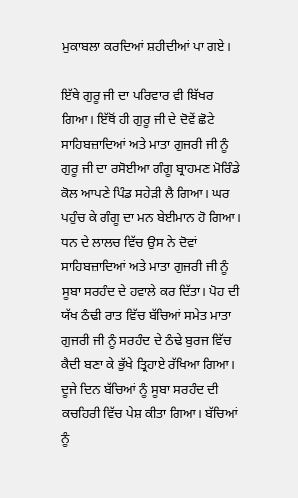ਮੁਕਾਬਲਾ ਕਰਦਿਆਂ ਸ਼ਹੀਦੀਆਂ ਪਾ ਗਏ।

ਇੱਥੇ ਗੁਰੂ ਜੀ ਦਾ ਪਰਿਵਾਰ ਵੀ ਬਿੱਖਰ ਗਿਆ। ਇੱਥੋਂ ਹੀ ਗੁਰੂ ਜੀ ਦੇ ਦੋਵੇਂ ਛੋਟੇ ਸਾਹਿਬਜ਼ਾਦਿਆਂ ਅਤੇ ਮਾਤਾ ਗੁਜਰੀ ਜੀ ਨੂੰ ਗੁਰੂ ਜੀ ਦਾ ਰਸੋਈਆ ਗੰਗੂ ਬ੍ਰਾਹਮਣ ਮੋਰਿੰਡੇ ਕੋਲ ਆਪਣੇ ਪਿੰਡ ਸਹੇੜੀ ਲੈ ਗਿਆ। ਘਰ ਪਹੁੰਚ ਕੇ ਗੰਗੂ ਦਾ ਮਨ ਬੇਈਮਾਨ ਹੋ ਗਿਆ। ਧਨ ਦੇ ਲਾਲਚ ਵਿੱਚ ਉਸ ਨੇ ਦੋਵਾਂ ਸਾਹਿਬਜ਼ਾਦਿਆਂ ਅਤੇ ਮਾਤਾ ਗੁਜਰੀ ਜੀ ਨੂੰ ਸੂਬਾ ਸਰਹੰਦ ਦੇ ਹਵਾਲੇ ਕਰ ਦਿੱਤਾ। ਪੋਹ ਦੀ ਯੱਖ ਠੰਢੀ ਰਾਤ ਵਿੱਚ ਬੱਚਿਆਂ ਸਮੇਤ ਮਾਤਾ ਗੁਜਰੀ ਜੀ ਨੂੰ ਸਰਹੰਦ ਦੇ ਠੰਢੇ ਬੁਰਜ ਵਿੱਚ ਕੈਦੀ ਬਣਾ ਕੇ ਭੁੱਖੇ ਤ੍ਰਿਹਾਏ ਰੱਖਿਆ ਗਿਆ। ਦੂਜੇ ਦਿਨ ਬੱਚਿਆਂ ਨੂੰ ਸੂਬਾ ਸਰਹੰਦ ਦੀ ਕਚਹਿਰੀ ਵਿੱਚ ਪੇਸ਼ ਕੀਤਾ ਗਿਆ। ਬੱਚਿਆਂ ਨੂੰ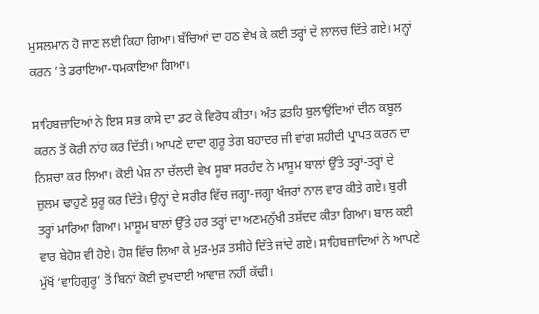ਮੁਸਲਮਾਨ ਹੋ ਜਾਣ ਲਈ ਕਿਹਾ ਗਿਆ। ਬੱਚਿਆਂ ਦਾ ਹਠ ਵੇਖ ਕੇ ਕਈ ਤਰ੍ਹਾਂ ਦੇ ਲਾਲਚ ਦਿੱਤੇ ਗਏ। ਮਨ੍ਹਾਂ ਕਰਨ ’ਤੇ ਡਰਾਇਆ-ਧਮਕਾਇਆ ਗਿਆ।

ਸਾਹਿਬਜ਼ਾਦਿਆਂ ਨੇ ਇਸ ਸਭ ਕਾਸੇ ਦਾ ਡਟ ਕੇ ਵਿਰੋਧ ਕੀਤਾ। ਅੰਤ ਫ਼ਤਹਿ ਬੁਲਾਉਂਦਿਆਂ ਦੀਨ ਕਬੂਲ ਕਰਨ ਤੋਂ ਕੋਰੀ ਨਾਂਹ ਕਰ ਦਿੱਤੀ। ਆਪਣੇ ਦਾਦਾ ਗੁਰੂ ਤੇਗ ਬਹਾਦਰ ਜੀ ਵਾਂਗ ਸ਼ਹੀਦੀ ਪ੍ਰਾਪਤ ਕਰਨ ਦਾ ਨਿਸ਼ਚਾ ਕਰ ਲਿਆ। ਕੋਈ ਪੇਸ਼ ਨਾ ਚੱਲਦੀ ਵੇਖ ਸੂਬਾ ਸਰਹੰਦ ਨੇ ਮਾਸੂਮ ਬਾਲਾਂ ਉੱਤੇ ਤਰ੍ਹਾਂ-ਤਰ੍ਹਾਂ ਦੇ ਜ਼ੁਲਮ ਢਾਹੁਣੇ ਸ਼ੁਰੂ ਕਰ ਦਿੱਤੇ। ਉਨ੍ਹਾਂ ਦੇ ਸਰੀਰ ਵਿੱਚ ਜਗ੍ਹਾ-ਜਗ੍ਹਾ ਖੰਜਰਾਂ ਨਾਲ ਵਾਰ ਕੀਤੇ ਗਏ। ਬੁਰੀ ਤਰ੍ਹਾਂ ਮਾਰਿਆ ਗਿਆ। ਮਾਸੂਮ ਬਾਲਾਂ ਉੱਤੇ ਹਰ ਤਰ੍ਹਾਂ ਦਾ ਅਣਮਨੁੱਖੀ ਤਸ਼ੱਦਦ ਕੀਤਾ ਗਿਆ। ਬਾਲ ਕਈ ਵਾਰ ਬੇਹੋਸ਼ ਵੀ ਹੋਏ। ਹੋਸ਼ ਵਿੱਚ ਲਿਆ ਕੇ ਮੁੜ-ਮੁੜ ਤਸੀਹੇ ਦਿੱਤੇ ਜਾਂਦੇ ਗਏ। ਸਾਹਿਬਜ਼ਾਦਿਆਂ ਨੇ ਆਪਣੇ ਮੁੱਖੋਂ ‘ਵਾਹਿਗੁਰੂ’ ਤੋਂ ਬਿਨਾਂ ਕੋਈ ਦੁਖਦਾਈ ਆਵਾਜ਼ ਨਹੀਂ ਕੱਢੀ।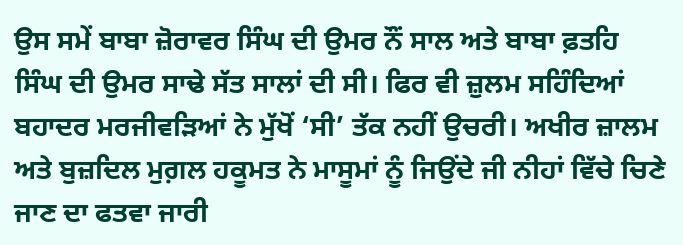ਉਸ ਸਮੇਂ ਬਾਬਾ ਜ਼ੋਰਾਵਰ ਸਿੰਘ ਦੀ ਉਮਰ ਨੌਂ ਸਾਲ ਅਤੇ ਬਾਬਾ ਫ਼ਤਹਿ ਸਿੰਘ ਦੀ ਉਮਰ ਸਾਢੇ ਸੱਤ ਸਾਲਾਂ ਦੀ ਸੀ। ਫਿਰ ਵੀ ਜ਼ੁਲਮ ਸਹਿੰਦਿਆਂ ਬਹਾਦਰ ਮਰਜੀਵੜਿਆਂ ਨੇ ਮੁੱਖੋਂ ‘ਸੀ’ ਤੱਕ ਨਹੀਂ ਉਚਰੀ। ਅਖੀਰ ਜ਼ਾਲਮ ਅਤੇ ਬੁਜ਼ਦਿਲ ਮੁਗ਼ਲ ਹਕੂਮਤ ਨੇ ਮਾਸੂਮਾਂ ਨੂੰ ਜਿਉਂਦੇ ਜੀ ਨੀਹਾਂ ਵਿੱਚੇ ਚਿਣੇ ਜਾਣ ਦਾ ਫਤਵਾ ਜਾਰੀ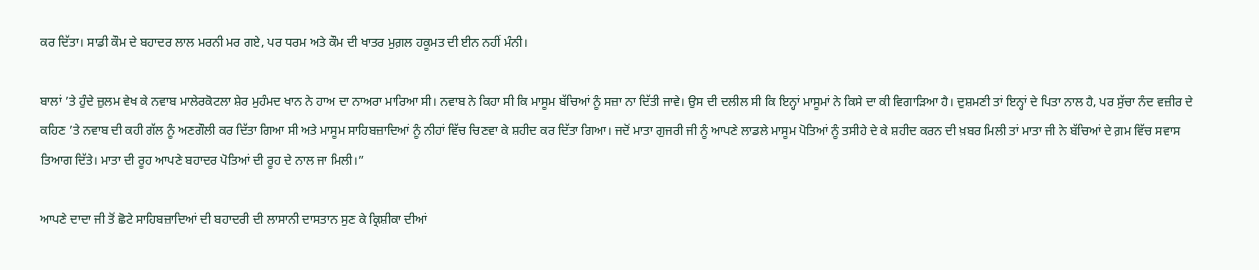ਕਰ ਦਿੱਤਾ। ਸਾਡੀ ਕੌਮ ਦੇ ਬਹਾਦਰ ਲਾਲ ਮਰਨੀ ਮਰ ਗਏ, ਪਰ ਧਰਮ ਅਤੇ ਕੌਮ ਦੀ ਖਾਤਰ ਮੁਗ਼ਲ ਹਕੂਮਤ ਦੀ ਈਨ ਨਹੀਂ ਮੰਨੀ।

ਬਾਲਾਂ ’ਤੇ ਹੁੰਦੇ ਜ਼ੁਲਮ ਵੇਖ ਕੇ ਨਵਾਬ ਮਾਲੇਰਕੋਟਲਾ ਸ਼ੇਰ ਮੁਹੰਮਦ ਖਾਨ ਨੇ ਹਾਅ ਦਾ ਨਾਅਰਾ ਮਾਰਿਆ ਸੀ। ਨਵਾਬ ਨੇ ਕਿਹਾ ਸੀ ਕਿ ਮਾਸੂਮ ਬੱਚਿਆਂ ਨੂੰ ਸਜ਼ਾ ਨਾ ਦਿੱਤੀ ਜਾਵੇ। ਉਸ ਦੀ ਦਲੀਲ ਸੀ ਕਿ ਇਨ੍ਹਾਂ ਮਾਸੂਮਾਂ ਨੇ ਕਿਸੇ ਦਾ ਕੀ ਵਿਗਾੜਿਆ ਹੈ। ਦੁਸ਼ਮਣੀ ਤਾਂ ਇਨ੍ਹਾਂ ਦੇ ਪਿਤਾ ਨਾਲ ਹੈ, ਪਰ ਸੁੱਚਾ ਨੰਦ ਵਜ਼ੀਰ ਦੇ ਕਹਿਣ ’ਤੇ ਨਵਾਬ ਦੀ ਕਹੀ ਗੱਲ ਨੂੰ ਅਣਗੌਲੀ ਕਰ ਦਿੱਤਾ ਗਿਆ ਸੀ ਅਤੇ ਮਾਸੂਮ ਸਾਹਿਬਜ਼ਾਦਿਆਂ ਨੂੰ ਨੀਹਾਂ ਵਿੱਚ ਚਿਣਵਾ ਕੇ ਸ਼ਹੀਦ ਕਰ ਦਿੱਤਾ ਗਿਆ। ਜਦੋਂ ਮਾਤਾ ਗੁਜਰੀ ਜੀ ਨੂੰ ਆਪਣੇ ਲਾਡਲੇ ਮਾਸੂਮ ਪੋਤਿਆਂ ਨੂੰ ਤਸੀਹੇ ਦੇ ਕੇ ਸ਼ਹੀਦ ਕਰਨ ਦੀ ਖ਼ਬਰ ਮਿਲੀ ਤਾਂ ਮਾਤਾ ਜੀ ਨੇ ਬੱਚਿਆਂ ਦੇ ਗ਼ਮ ਵਿੱਚ ਸਵਾਸ ਤਿਆਗ ਦਿੱਤੇ। ਮਾਤਾ ਦੀ ਰੂਹ ਆਪਣੇ ਬਹਾਦਰ ਪੋਤਿਆਂ ਦੀ ਰੂਹ ਦੇ ਨਾਲ ਜਾ ਮਿਲੀ।”

ਆਪਣੇ ਦਾਦਾ ਜੀ ਤੋਂ ਛੋਟੇ ਸਾਹਿਬਜ਼ਾਦਿਆਂ ਦੀ ਬਹਾਦਰੀ ਦੀ ਲਾਸਾਨੀ ਦਾਸਤਾਨ ਸੁਣ ਕੇ ਕ੍ਰਿਸ਼ੀਕਾ ਦੀਆਂ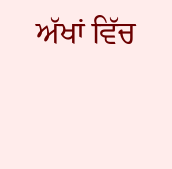ਅੱਖਾਂ ਵਿੱਚ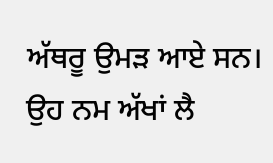ਅੱਥਰੂ ਉਮੜ ਆਏ ਸਨ। ਉਹ ਨਮ ਅੱਖਾਂ ਲੈ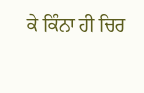ਕੇ ਕਿੰਨਾ ਹੀ ਚਿਰ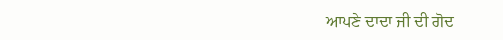ਆਪਣੇ ਦਾਦਾ ਜੀ ਦੀ ਗੋਦ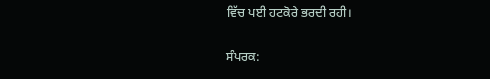ਵਿੱਚ ਪਈ ਹਟਕੋਰੇ ਭਰਦੀ ਰਹੀ।

ਸੰਪਰਕ: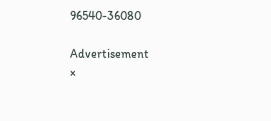96540-36080

Advertisement
×